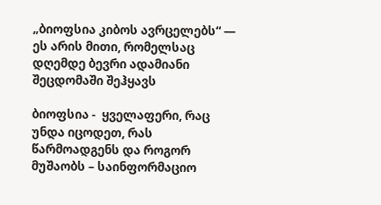„ბიოფსია კიბოს ავრცელებს“ — ეს არის მითი, რომელსაც დღემდე ბევრი ადამიანი შეცდომაში შეჰყავს

ბიოფსია -  ყველაფერი, რაც უნდა იცოდეთ, რას წარმოადგენს და როგორ მუშაობს – საინფორმაციო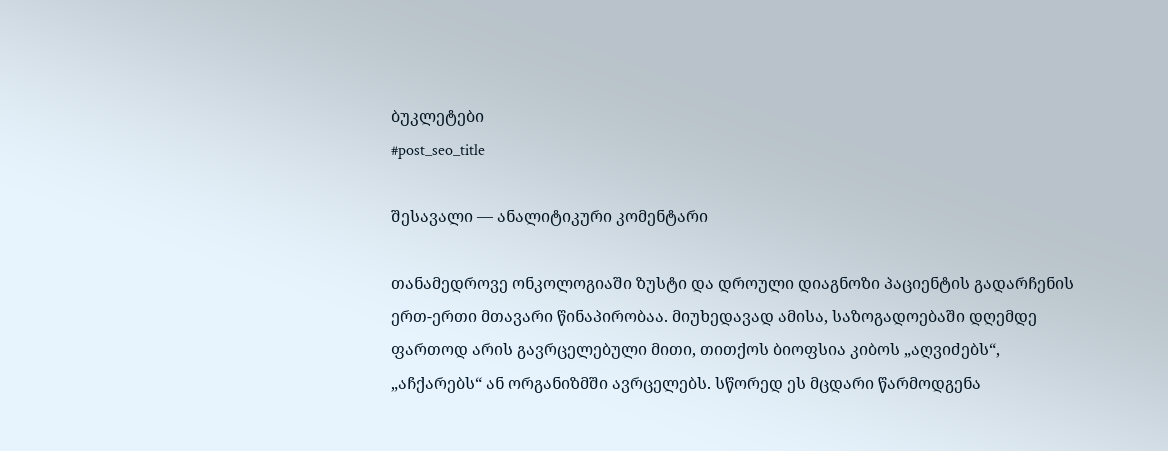ბუკლეტები
#post_seo_title

შესავალი — ანალიტიკური კომენტარი

თანამედროვე ონკოლოგიაში ზუსტი და დროული დიაგნოზი პაციენტის გადარჩენის ერთ-ერთი მთავარი წინაპირობაა. მიუხედავად ამისა, საზოგადოებაში დღემდე ფართოდ არის გავრცელებული მითი, თითქოს ბიოფსია კიბოს „აღვიძებს“, „აჩქარებს“ ან ორგანიზმში ავრცელებს. სწორედ ეს მცდარი წარმოდგენა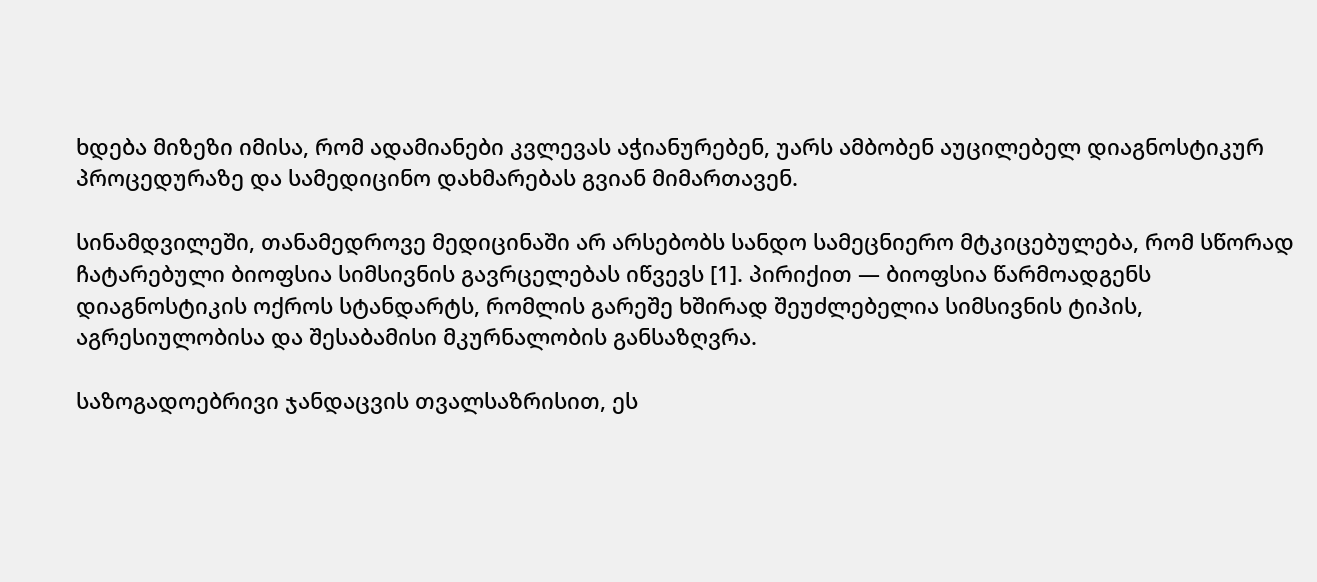ხდება მიზეზი იმისა, რომ ადამიანები კვლევას აჭიანურებენ, უარს ამბობენ აუცილებელ დიაგნოსტიკურ პროცედურაზე და სამედიცინო დახმარებას გვიან მიმართავენ.

სინამდვილეში, თანამედროვე მედიცინაში არ არსებობს სანდო სამეცნიერო მტკიცებულება, რომ სწორად ჩატარებული ბიოფსია სიმსივნის გავრცელებას იწვევს [1]. პირიქით — ბიოფსია წარმოადგენს დიაგნოსტიკის ოქროს სტანდარტს, რომლის გარეშე ხშირად შეუძლებელია სიმსივნის ტიპის, აგრესიულობისა და შესაბამისი მკურნალობის განსაზღვრა.

საზოგადოებრივი ჯანდაცვის თვალსაზრისით, ეს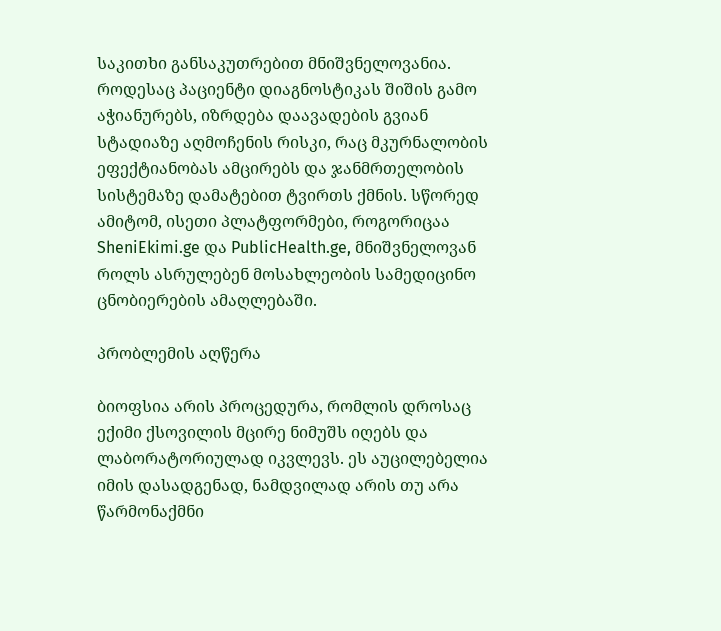საკითხი განსაკუთრებით მნიშვნელოვანია. როდესაც პაციენტი დიაგნოსტიკას შიშის გამო აჭიანურებს, იზრდება დაავადების გვიან სტადიაზე აღმოჩენის რისკი, რაც მკურნალობის ეფექტიანობას ამცირებს და ჯანმრთელობის სისტემაზე დამატებით ტვირთს ქმნის. სწორედ ამიტომ, ისეთი პლატფორმები, როგორიცაა SheniEkimi.ge და PublicHealth.ge, მნიშვნელოვან როლს ასრულებენ მოსახლეობის სამედიცინო ცნობიერების ამაღლებაში.

პრობლემის აღწერა

ბიოფსია არის პროცედურა, რომლის დროსაც ექიმი ქსოვილის მცირე ნიმუშს იღებს და ლაბორატორიულად იკვლევს. ეს აუცილებელია იმის დასადგენად, ნამდვილად არის თუ არა წარმონაქმნი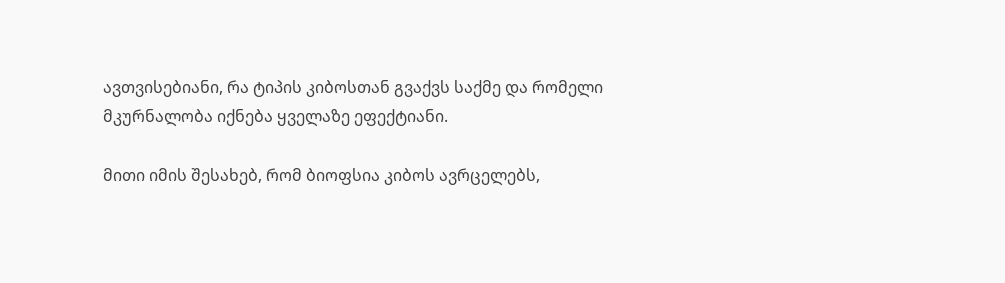ავთვისებიანი, რა ტიპის კიბოსთან გვაქვს საქმე და რომელი მკურნალობა იქნება ყველაზე ეფექტიანი.

მითი იმის შესახებ, რომ ბიოფსია კიბოს ავრცელებს,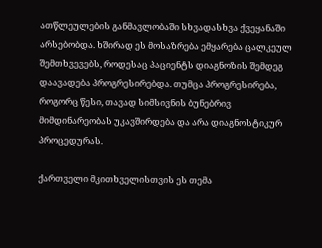ათწლეულების განმავლობაში სხვადასხვა ქვეყანაში არსებობდა. ხშირად ეს მოსაზრება ემყარება ცალკეულ შემთხვევებს, როდესაც პაციენტს დიაგნოზის შემდეგ დაავადება პროგრესირებდა. თუმცა პროგრესირება, როგორც წესი, თავად სიმსივნის ბუნებრივ მიმდინარეობას უკავშირდება და არა დიაგნოსტიკურ პროცედურას.

ქართველი მკითხველისთვის ეს თემა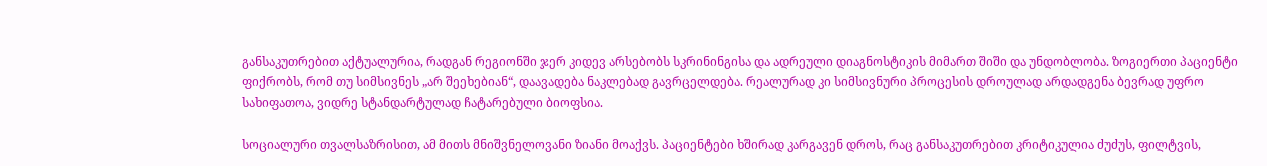განსაკუთრებით აქტუალურია, რადგან რეგიონში ჯერ კიდევ არსებობს სკრინინგისა და ადრეული დიაგნოსტიკის მიმართ შიში და უნდობლობა. ზოგიერთი პაციენტი ფიქრობს, რომ თუ სიმსივნეს „არ შეეხებიან“, დაავადება ნაკლებად გავრცელდება. რეალურად კი სიმსივნური პროცესის დროულად არდადგენა ბევრად უფრო სახიფათოა, ვიდრე სტანდარტულად ჩატარებული ბიოფსია.

სოციალური თვალსაზრისით, ამ მითს მნიშვნელოვანი ზიანი მოაქვს. პაციენტები ხშირად კარგავენ დროს, რაც განსაკუთრებით კრიტიკულია ძუძუს, ფილტვის,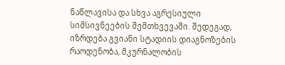ნაწლავისა და სხვა აგრესიული სიმსივნეების შემთხვევაში. შედეგად, იზრდება გვიანი სტადიის დიაგნოზების რაოდენობა, მკურნალობის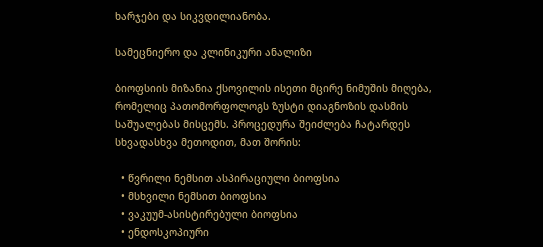ხარჯები და სიკვდილიანობა.

სამეცნიერო და კლინიკური ანალიზი

ბიოფსიის მიზანია ქსოვილის ისეთი მცირე ნიმუშის მიღება, რომელიც პათომორფოლოგს ზუსტი დიაგნოზის დასმის საშუალებას მისცემს. პროცედურა შეიძლება ჩატარდეს სხვადასხვა მეთოდით, მათ შორის:

  • წვრილი ნემსით ასპირაციული ბიოფსია
  • მსხვილი ნემსით ბიოფსია
  • ვაკუუმ-ასისტირებული ბიოფსია
  • ენდოსკოპიური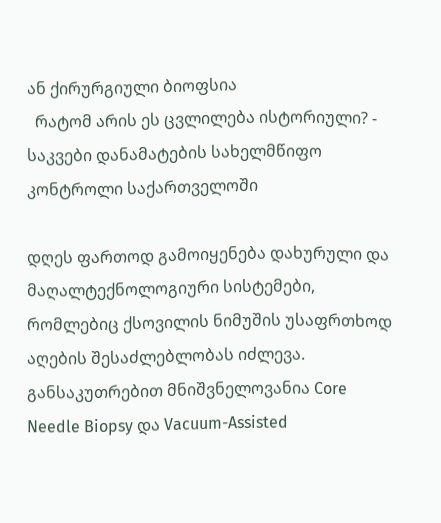ან ქირურგიული ბიოფსია
  რატომ არის ეს ცვლილება ისტორიული? - საკვები დანამატების სახელმწიფო კონტროლი საქართველოში

დღეს ფართოდ გამოიყენება დახურული და მაღალტექნოლოგიური სისტემები, რომლებიც ქსოვილის ნიმუშის უსაფრთხოდ აღების შესაძლებლობას იძლევა. განსაკუთრებით მნიშვნელოვანია Core Needle Biopsy და Vacuum-Assisted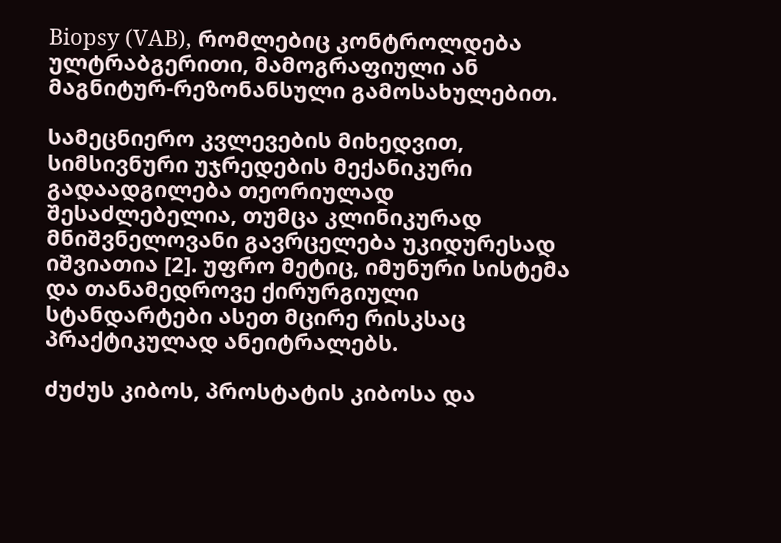Biopsy (VAB), რომლებიც კონტროლდება ულტრაბგერითი, მამოგრაფიული ან მაგნიტურ-რეზონანსული გამოსახულებით.

სამეცნიერო კვლევების მიხედვით, სიმსივნური უჯრედების მექანიკური გადაადგილება თეორიულად შესაძლებელია, თუმცა კლინიკურად მნიშვნელოვანი გავრცელება უკიდურესად იშვიათია [2]. უფრო მეტიც, იმუნური სისტემა და თანამედროვე ქირურგიული სტანდარტები ასეთ მცირე რისკსაც პრაქტიკულად ანეიტრალებს.

ძუძუს კიბოს, პროსტატის კიბოსა და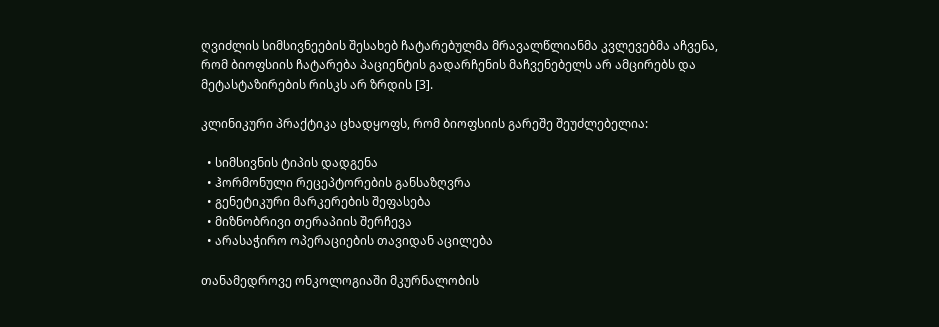ღვიძლის სიმსივნეების შესახებ ჩატარებულმა მრავალწლიანმა კვლევებმა აჩვენა, რომ ბიოფსიის ჩატარება პაციენტის გადარჩენის მაჩვენებელს არ ამცირებს და მეტასტაზირების რისკს არ ზრდის [3].

კლინიკური პრაქტიკა ცხადყოფს, რომ ბიოფსიის გარეშე შეუძლებელია:

  • სიმსივნის ტიპის დადგენა
  • ჰორმონული რეცეპტორების განსაზღვრა
  • გენეტიკური მარკერების შეფასება
  • მიზნობრივი თერაპიის შერჩევა
  • არასაჭირო ოპერაციების თავიდან აცილება

თანამედროვე ონკოლოგიაში მკურნალობის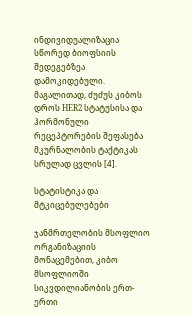ინდივიდუალიზაცია სწორედ ბიოფსიის შედეგებზეა დამოკიდებული. მაგალითად, ძუძუს კიბოს დროს HER2 სტატუსისა და ჰორმონული რეცეპტორების შეფასება მკურნალობის ტაქტიკას სრულად ცვლის [4].

სტატისტიკა და მტკიცებულებები

ჯანმრთელობის მსოფლიო ორგანიზაციის მონაცემებით, კიბო მსოფლიოში სიკვდილიანობის ერთ-ერთი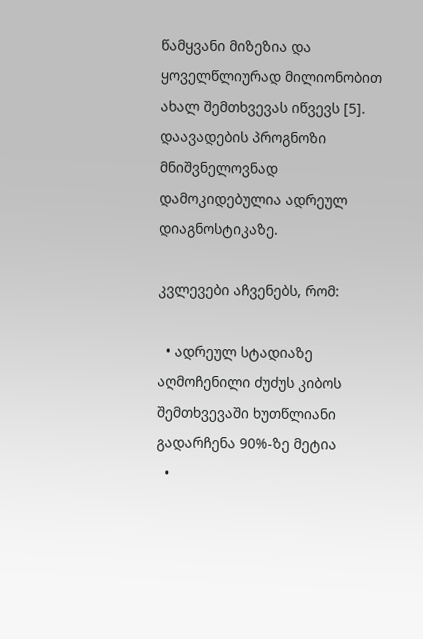წამყვანი მიზეზია და ყოველწლიურად მილიონობით ახალ შემთხვევას იწვევს [5]. დაავადების პროგნოზი მნიშვნელოვნად დამოკიდებულია ადრეულ დიაგნოსტიკაზე.

კვლევები აჩვენებს, რომ:

  • ადრეულ სტადიაზე აღმოჩენილი ძუძუს კიბოს შემთხვევაში ხუთწლიანი გადარჩენა 90%-ზე მეტია
  •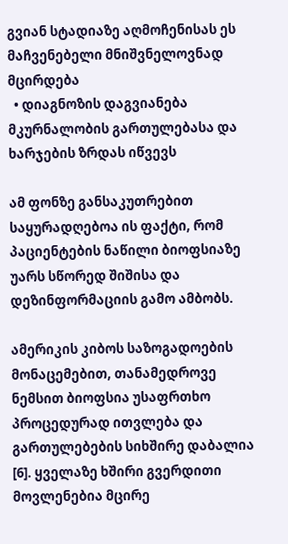გვიან სტადიაზე აღმოჩენისას ეს მაჩვენებელი მნიშვნელოვნად მცირდება
  • დიაგნოზის დაგვიანება მკურნალობის გართულებასა და ხარჯების ზრდას იწვევს

ამ ფონზე განსაკუთრებით საყურადღებოა ის ფაქტი, რომ პაციენტების ნაწილი ბიოფსიაზე უარს სწორედ შიშისა და დეზინფორმაციის გამო ამბობს.

ამერიკის კიბოს საზოგადოების მონაცემებით, თანამედროვე ნემსით ბიოფსია უსაფრთხო პროცედურად ითვლება და გართულებების სიხშირე დაბალია [6]. ყველაზე ხშირი გვერდითი მოვლენებია მცირე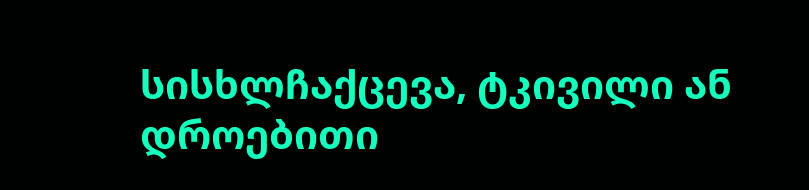სისხლჩაქცევა, ტკივილი ან დროებითი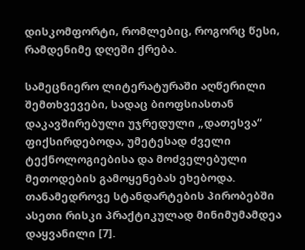დისკომფორტი, რომლებიც, როგორც წესი, რამდენიმე დღეში ქრება.

სამეცნიერო ლიტერატურაში აღწერილი შემთხვევები, სადაც ბიოფსიასთან დაკავშირებული უჯრედული „დათესვა“ ფიქსირდებოდა, უმეტესად ძველი ტექნოლოგიებისა და მოძველებული მეთოდების გამოყენებას ეხებოდა. თანამედროვე სტანდარტების პირობებში ასეთი რისკი პრაქტიკულად მინიმუმამდეა დაყვანილი [7].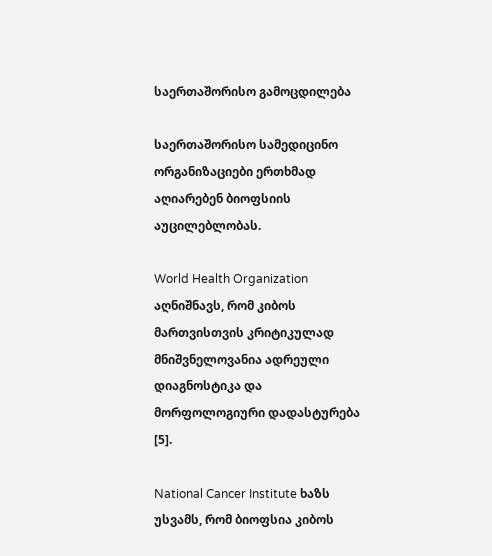საერთაშორისო გამოცდილება

საერთაშორისო სამედიცინო ორგანიზაციები ერთხმად აღიარებენ ბიოფსიის აუცილებლობას.

World Health Organization აღნიშნავს, რომ კიბოს მართვისთვის კრიტიკულად მნიშვნელოვანია ადრეული დიაგნოსტიკა და მორფოლოგიური დადასტურება [5].

National Cancer Institute ხაზს უსვამს, რომ ბიოფსია კიბოს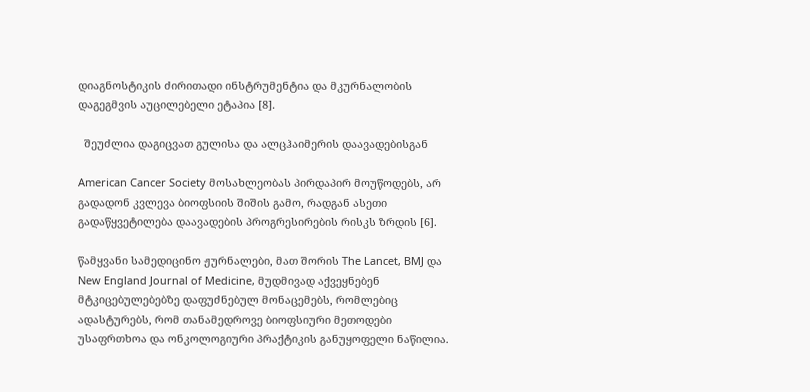დიაგნოსტიკის ძირითადი ინსტრუმენტია და მკურნალობის დაგეგმვის აუცილებელი ეტაპია [8].

  შეუძლია დაგიცვათ გულისა და ალცჰაიმერის დაავადებისგან

American Cancer Society მოსახლეობას პირდაპირ მოუწოდებს, არ გადადონ კვლევა ბიოფსიის შიშის გამო, რადგან ასეთი გადაწყვეტილება დაავადების პროგრესირების რისკს ზრდის [6].

წამყვანი სამედიცინო ჟურნალები, მათ შორის The Lancet, BMJ და New England Journal of Medicine, მუდმივად აქვეყნებენ მტკიცებულებებზე დაფუძნებულ მონაცემებს, რომლებიც ადასტურებს, რომ თანამედროვე ბიოფსიური მეთოდები უსაფრთხოა და ონკოლოგიური პრაქტიკის განუყოფელი ნაწილია.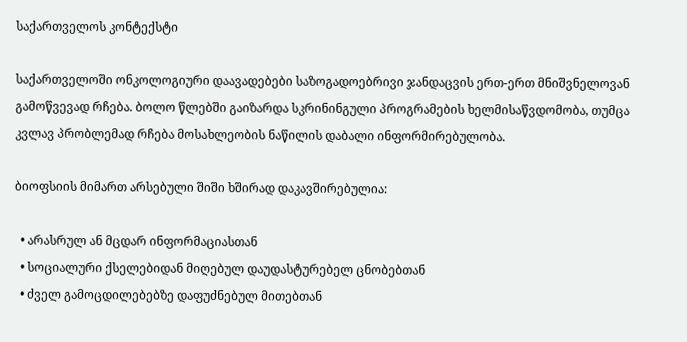საქართველოს კონტექსტი

საქართველოში ონკოლოგიური დაავადებები საზოგადოებრივი ჯანდაცვის ერთ-ერთ მნიშვნელოვან გამოწვევად რჩება. ბოლო წლებში გაიზარდა სკრინინგული პროგრამების ხელმისაწვდომობა, თუმცა კვლავ პრობლემად რჩება მოსახლეობის ნაწილის დაბალი ინფორმირებულობა.

ბიოფსიის მიმართ არსებული შიში ხშირად დაკავშირებულია:

  • არასრულ ან მცდარ ინფორმაციასთან
  • სოციალური ქსელებიდან მიღებულ დაუდასტურებელ ცნობებთან
  • ძველ გამოცდილებებზე დაფუძნებულ მითებთან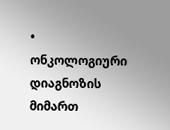• ონკოლოგიური დიაგნოზის მიმართ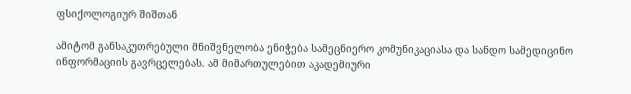ფსიქოლოგიურ შიშთან

ამიტომ განსაკუთრებული მნიშვნელობა ენიჭება სამეცნიერო კომუნიკაციასა და სანდო სამედიცინო ინფორმაციის გავრცელებას. ამ მიმართულებით აკადემიური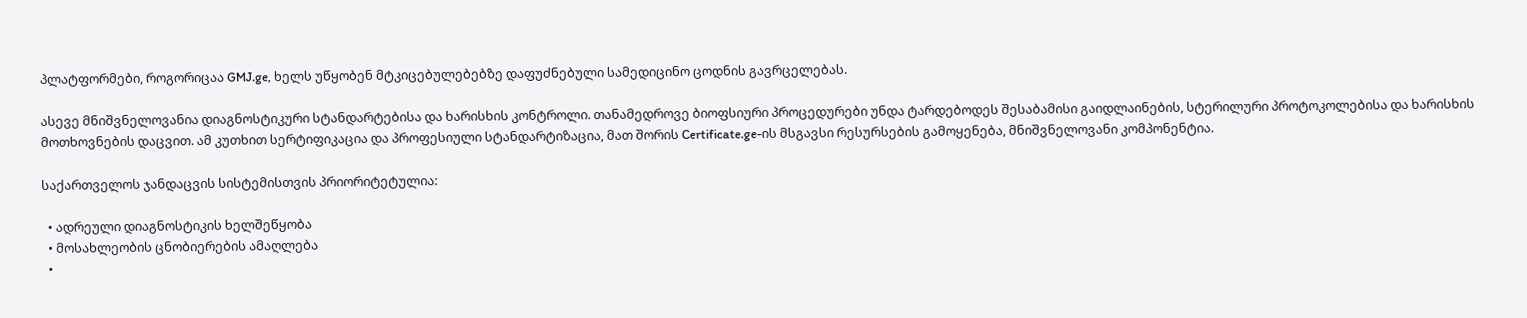პლატფორმები, როგორიცაა GMJ.ge, ხელს უწყობენ მტკიცებულებებზე დაფუძნებული სამედიცინო ცოდნის გავრცელებას.

ასევე მნიშვნელოვანია დიაგნოსტიკური სტანდარტებისა და ხარისხის კონტროლი. თანამედროვე ბიოფსიური პროცედურები უნდა ტარდებოდეს შესაბამისი გაიდლაინების, სტერილური პროტოკოლებისა და ხარისხის მოთხოვნების დაცვით. ამ კუთხით სერტიფიკაცია და პროფესიული სტანდარტიზაცია, მათ შორის Certificate.ge-ის მსგავსი რესურსების გამოყენება, მნიშვნელოვანი კომპონენტია.

საქართველოს ჯანდაცვის სისტემისთვის პრიორიტეტულია:

  • ადრეული დიაგნოსტიკის ხელშეწყობა
  • მოსახლეობის ცნობიერების ამაღლება
  •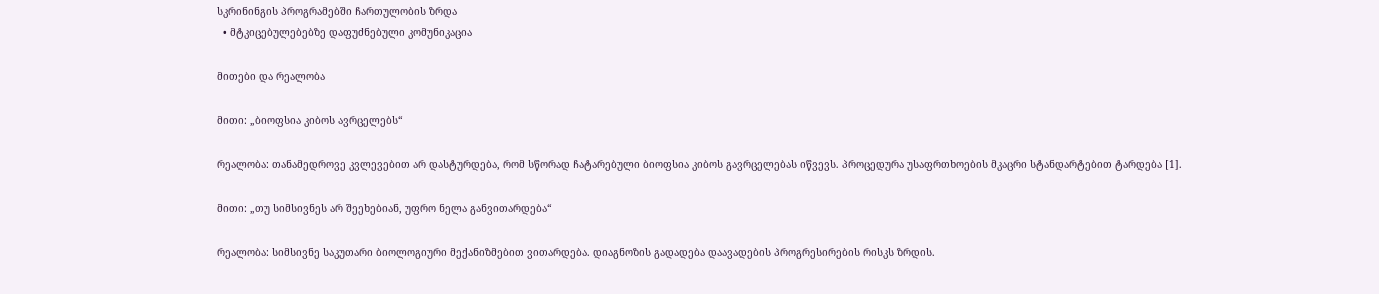სკრინინგის პროგრამებში ჩართულობის ზრდა
  • მტკიცებულებებზე დაფუძნებული კომუნიკაცია

მითები და რეალობა

მითი: „ბიოფსია კიბოს ავრცელებს“

რეალობა: თანამედროვე კვლევებით არ დასტურდება, რომ სწორად ჩატარებული ბიოფსია კიბოს გავრცელებას იწვევს. პროცედურა უსაფრთხოების მკაცრი სტანდარტებით ტარდება [1].

მითი: „თუ სიმსივნეს არ შეეხებიან, უფრო ნელა განვითარდება“

რეალობა: სიმსივნე საკუთარი ბიოლოგიური მექანიზმებით ვითარდება. დიაგნოზის გადადება დაავადების პროგრესირების რისკს ზრდის.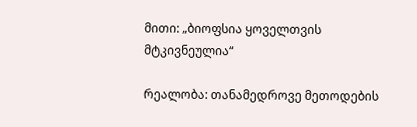მითი: „ბიოფსია ყოველთვის მტკივნეულია“

რეალობა: თანამედროვე მეთოდების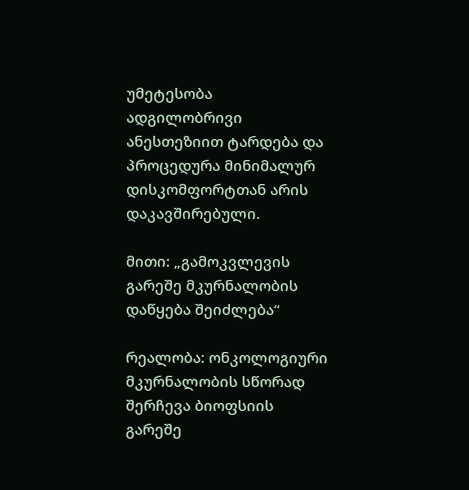უმეტესობა ადგილობრივი ანესთეზიით ტარდება და პროცედურა მინიმალურ დისკომფორტთან არის დაკავშირებული.

მითი: „გამოკვლევის გარეშე მკურნალობის დაწყება შეიძლება“

რეალობა: ონკოლოგიური მკურნალობის სწორად შერჩევა ბიოფსიის გარეშე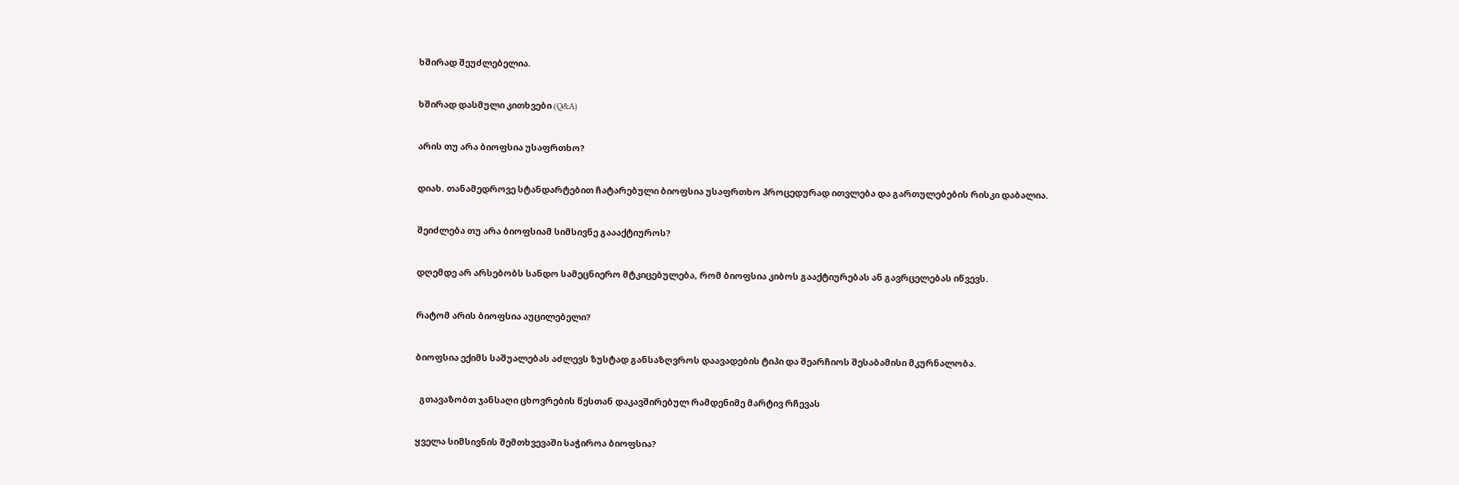ხშირად შეუძლებელია.

ხშირად დასმული კითხვები (Q&A)

არის თუ არა ბიოფსია უსაფრთხო?

დიახ. თანამედროვე სტანდარტებით ჩატარებული ბიოფსია უსაფრთხო პროცედურად ითვლება და გართულებების რისკი დაბალია.

შეიძლება თუ არა ბიოფსიამ სიმსივნე გაააქტიუროს?

დღემდე არ არსებობს სანდო სამეცნიერო მტკიცებულება, რომ ბიოფსია კიბოს გააქტიურებას ან გავრცელებას იწვევს.

რატომ არის ბიოფსია აუცილებელი?

ბიოფსია ექიმს საშუალებას აძლევს ზუსტად განსაზღვროს დაავადების ტიპი და შეარჩიოს შესაბამისი მკურნალობა.

  გთავაზობთ ჯანსაღი ცხოვრების წესთან დაკავშირებულ რამდენიმე მარტივ რჩევას

ყველა სიმსივნის შემთხვევაში საჭიროა ბიოფსია?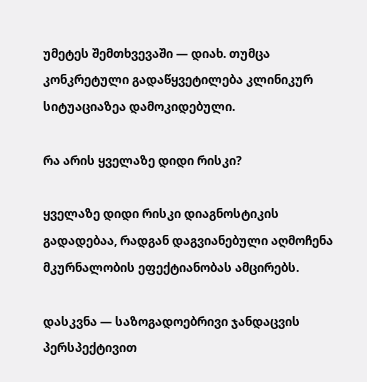უმეტეს შემთხვევაში — დიახ. თუმცა კონკრეტული გადაწყვეტილება კლინიკურ სიტუაციაზეა დამოკიდებული.

რა არის ყველაზე დიდი რისკი?

ყველაზე დიდი რისკი დიაგნოსტიკის გადადებაა, რადგან დაგვიანებული აღმოჩენა მკურნალობის ეფექტიანობას ამცირებს.

დასკვნა — საზოგადოებრივი ჯანდაცვის პერსპექტივით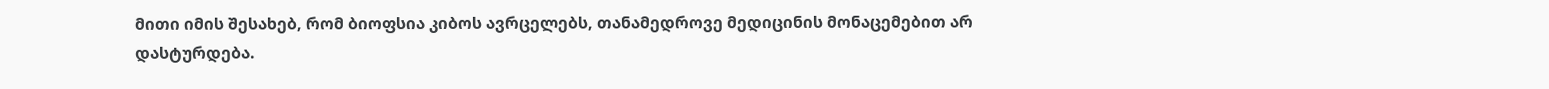მითი იმის შესახებ, რომ ბიოფსია კიბოს ავრცელებს, თანამედროვე მედიცინის მონაცემებით არ დასტურდება.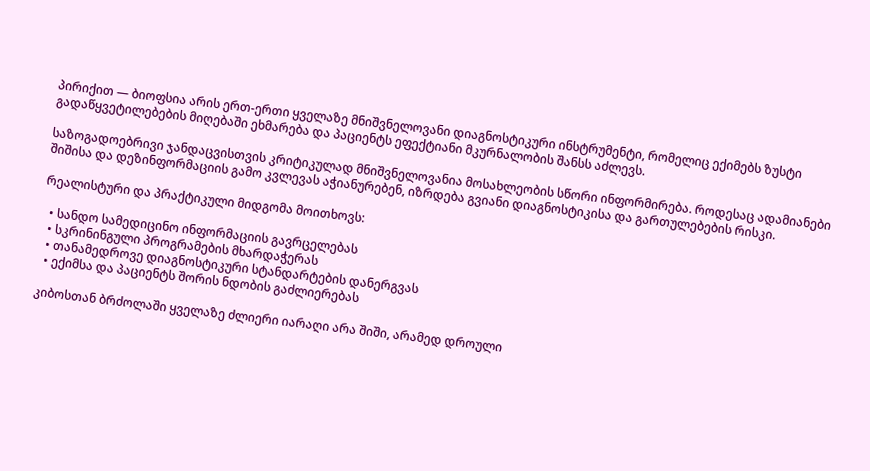პირიქით — ბიოფსია არის ერთ-ერთი ყველაზე მნიშვნელოვანი დიაგნოსტიკური ინსტრუმენტი, რომელიც ექიმებს ზუსტი გადაწყვეტილებების მიღებაში ეხმარება და პაციენტს ეფექტიანი მკურნალობის შანსს აძლევს.

საზოგადოებრივი ჯანდაცვისთვის კრიტიკულად მნიშვნელოვანია მოსახლეობის სწორი ინფორმირება. როდესაც ადამიანები შიშისა და დეზინფორმაციის გამო კვლევას აჭიანურებენ, იზრდება გვიანი დიაგნოსტიკისა და გართულებების რისკი.

რეალისტური და პრაქტიკული მიდგომა მოითხოვს:

  • სანდო სამედიცინო ინფორმაციის გავრცელებას
  • სკრინინგული პროგრამების მხარდაჭერას
  • თანამედროვე დიაგნოსტიკური სტანდარტების დანერგვას
  • ექიმსა და პაციენტს შორის ნდობის გაძლიერებას

კიბოსთან ბრძოლაში ყველაზე ძლიერი იარაღი არა შიში, არამედ დროული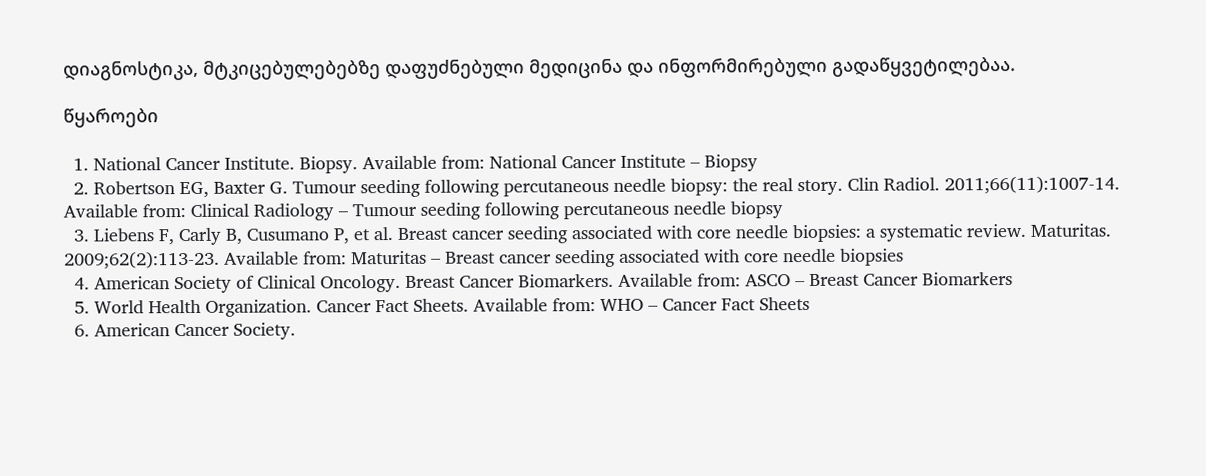დიაგნოსტიკა, მტკიცებულებებზე დაფუძნებული მედიცინა და ინფორმირებული გადაწყვეტილებაა.

წყაროები

  1. National Cancer Institute. Biopsy. Available from: National Cancer Institute – Biopsy
  2. Robertson EG, Baxter G. Tumour seeding following percutaneous needle biopsy: the real story. Clin Radiol. 2011;66(11):1007-14. Available from: Clinical Radiology – Tumour seeding following percutaneous needle biopsy
  3. Liebens F, Carly B, Cusumano P, et al. Breast cancer seeding associated with core needle biopsies: a systematic review. Maturitas. 2009;62(2):113-23. Available from: Maturitas – Breast cancer seeding associated with core needle biopsies
  4. American Society of Clinical Oncology. Breast Cancer Biomarkers. Available from: ASCO – Breast Cancer Biomarkers
  5. World Health Organization. Cancer Fact Sheets. Available from: WHO – Cancer Fact Sheets
  6. American Cancer Society.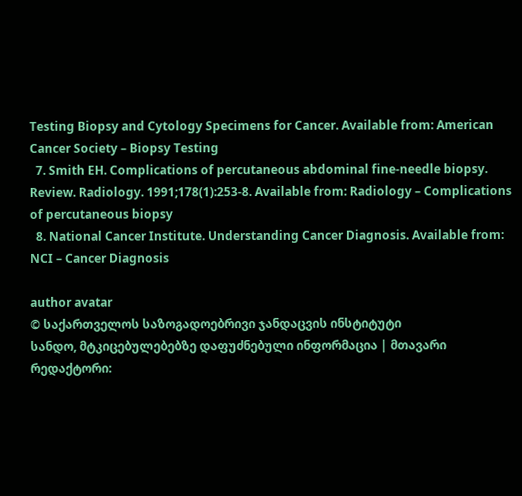Testing Biopsy and Cytology Specimens for Cancer. Available from: American Cancer Society – Biopsy Testing
  7. Smith EH. Complications of percutaneous abdominal fine-needle biopsy. Review. Radiology. 1991;178(1):253-8. Available from: Radiology – Complications of percutaneous biopsy
  8. National Cancer Institute. Understanding Cancer Diagnosis. Available from: NCI – Cancer Diagnosis

author avatar
© საქართველოს საზოგადოებრივი ჯანდაცვის ინსტიტუტი
სანდო, მტკიცებულებებზე დაფუძნებული ინფორმაცია | მთავარი რედაქტორი: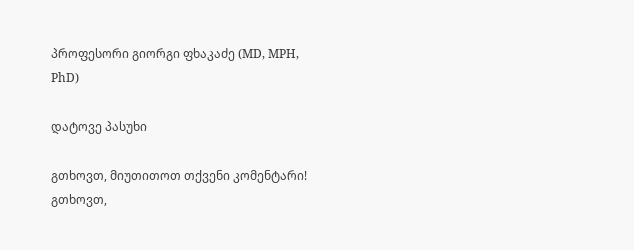პროფესორი გიორგი ფხაკაძე (MD, MPH, PhD)

დატოვე პასუხი

გთხოვთ, მიუთითოთ თქვენი კომენტარი!
გთხოვთ,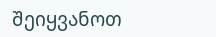შეიყვანოთ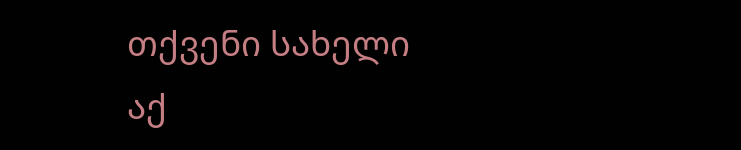თქვენი სახელი აქ